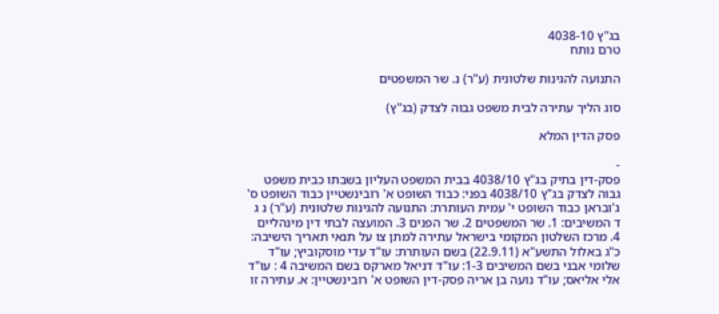בג"ץ 4038-10
טרם נותח

התנועה להגינות שלטונית (ע"ר) נ. שר המשפטים

סוג הליך עתירה לבית משפט גבוה לצדק (בג"ץ)

פסק הדין המלא

-
פסק-דין בתיק בג"ץ 4038/10 בבית המשפט העליון בשבתו כבית משפט גבוה לצדק בג"ץ 4038/10 בפני: כבוד השופט א' רובינשטיין כבוד השופט ס' ג'ובראן כבוד השופט י' עמית העותרת: התנועה להגינות שלטונית (ע"ר) נ ג ד המשיבים: 1. שר המשפטים 2. שר הפנים 3. המועצה לבתי דין מינהליים 4. מרכז השלטון המקומי בישראל עתירה למתן צו על תנאי תאריך הישיבה: כ"ג באלול התשע"א (22.9.11) בשם העותרת: עו"ד עדי מוסקוביץ; עו"ד שלומי אבני בשם המשיבים 1-3: עו"ד דניאל מארקס בשם המשיבה 4 : עו"ד אלי אליאס; עו"ד נועה בן אריה פסק-דין השופט א' רובינשטיין: א. עתירה זו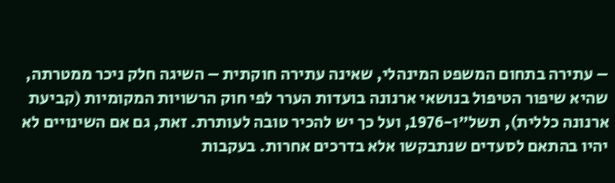– עתירה בתחום המשפט המינהלי, שאינה עתירה חוקתית – השיגה חלק ניכר ממטרתה, שהיא שיפור הטיפול בנושאי ארנונה בועדות הערר לפי חוק הרשויות המקומיות (קביעת ארנונה כללית), תשל"ו-1976, ועל כך יש להכיר טובה לעותרת. זאת, גם אם השינויים לא יהיו בהתאם לסעדים שנתבקשו אלא בדרכים אחרות. בעקבות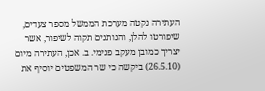העתירה נקטה מערכת הממשל מספר צעדים, שיפורטו להלן, והנותנים תקוה לשיפור, אשר יצריך כמובן מעקב פנימי. ב. אכן, העתירה מיום (26.5.10) ביקשה כי שר המשפטים יוסיף את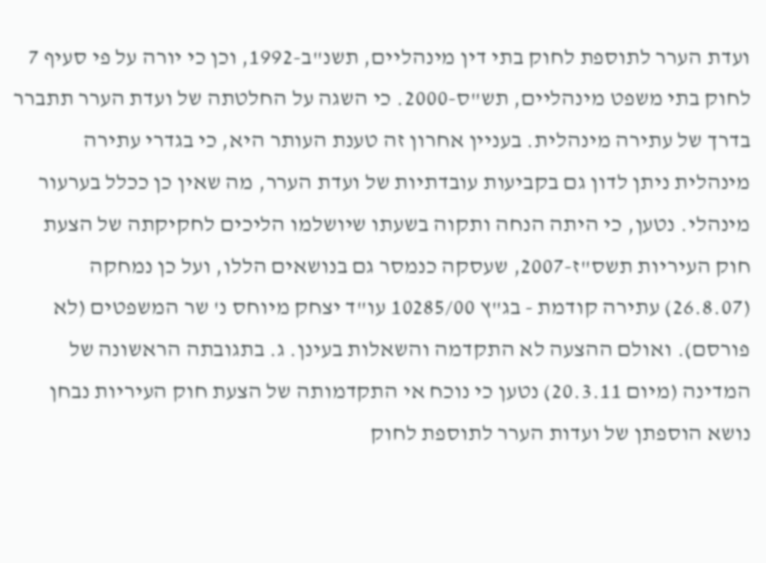ועדת הערר לתוספת לחוק בתי דין מינהליים, תשנ"ב-1992, וכן כי יורה על פי סעיף 7 לחוק בתי משפט מינהליים, תש"ס-2000. כי השגה על החלטתה של ועדת הערר תתברר בדרך של עתירה מינהלית. בעניין אחרון זה טענת העותר היא, כי בגדרי עתירה מינהלית ניתן לדון גם בקביעות עובדתיות של ועדת הערר, מה שאין כן ככלל בערעור מינהלי. נטען, כי היתה הנחה ותקוה בשעתו שיושלמו הליכים לחקיקתה של הצעת חוק העיריות תשס"ז-2007, שעסקה כנמסר גם בנושאים הללו, ועל כן נמחקה (26.8.07) עתירה קודמת - בג"ץ 10285/00 עו"ד יצחק מיוחס נ' שר המשפטים (לא פורסם). ואולם ההצעה לא התקדמה והשאלות בעינן. ג. בתגובתה הראשונה של המדינה (מיום 20.3.11) נטען כי נוכח אי התקדמותה של הצעת חוק העיריות נבחן נושא הוספתן של ועדות הערר לתוספת לחוק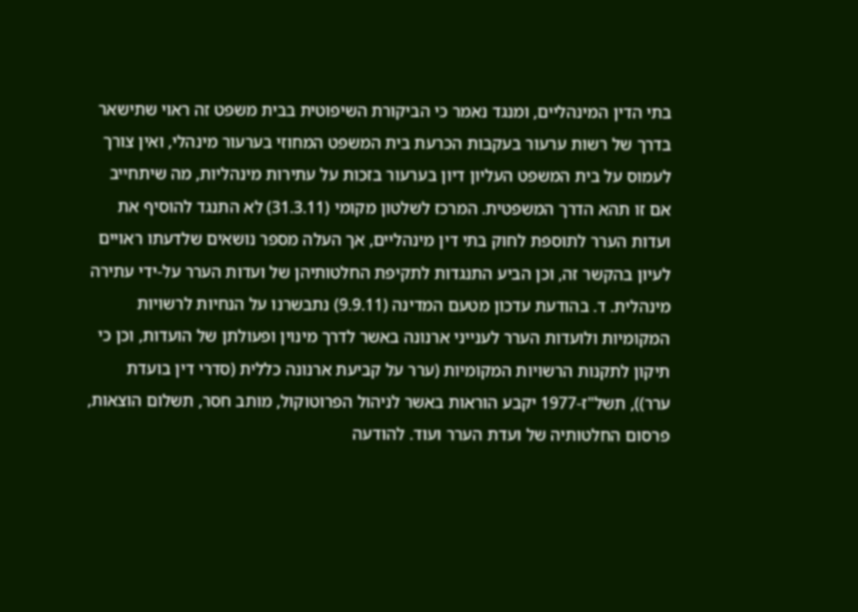בתי הדין המינהליים, ומנגד נאמר כי הביקורת השיפוטית בבית משפט זה ראוי שתישאר בדרך של רשות ערעור בעקבות הכרעת בית המשפט המחוזי בערעור מינהלי, ואין צורך לעמוס על בית המשפט העליון דיון בערעור בזכות על עתירות מינהליות, מה שיתחייב אם זו תהא הדרך המשפטית. המרכז לשלטון מקומי (31.3.11) לא התנגד להוסיף את ועדות הערר לתוספת לחוק בתי דין מינהליים, אך העלה מספר נושאים שלדעתו ראויים לעיון בהקשר זה, וכן הביע התנגדות לתקיפת החלטותיהן של ועדות הערר על-ידי עתירה מינהלית. ד. בהודעת עדכון מטעם המדינה (9.9.11) נתבשרנו על הנחיות לרשויות המקומיות ולועדות הערר לענייני ארנונה באשר לדרך מינוין ופעולתן של הועדות, וכן כי תיקון לתקנות הרשויות המקומיות (ערר על קביעת ארנונה כללית (סדרי דין בועדת ערר)), תשל"ז-1977 יקבע הוראות באשר לניהול הפרוטוקול, מותב חסר, תשלום הוצאות, פרסום החלטותיה של ועדת הערר ועוד. להודעה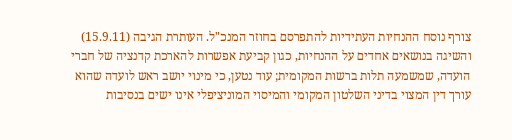צורף נוסח ההנחיות העתידיות להתפרסם בחוזר המנכ"ל. העותרת הגיבה (15.9.11) והשיגה בנושאים אחדים על ההנחיות, כגון קביעת אפשרות להארכת קדנציה של חברי הועדה, שמשמעה תלות ברשות המקומית; עוד נטען, כי מינוי יושב ראש לועדה שהוא עורך דין המצוי בדיני השלטון המקומי והמיסוי המוניציפלי אינו ישים בנסיבות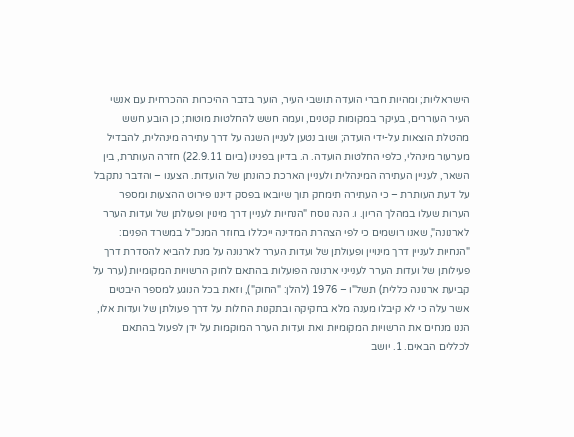הישראליות; ומהיות חברי הועדה תושבי העיר, הוער בדבר ההיכרות ההכרחית עם אנשי העיר העוררים, בעיקר במקומות קטנים, ועמה חשש להחלטות מוטות; כן הובע חשש מהטלת הוצאות על-ידי הועדה; ושוב נטען לעניין השגה על דרך עתירה מינהלית, להבדיל מערעור מינהלי, כלפי החלטות הועדה. ה. בדיון בפנינו (ביום 22.9.11) חזרה העותרת, בין השאר, לעניין העתירה המינהלית ולעניין הארכת כהונתן של הועדות. הצענו – והדבר נתקבל על דעת העותרת – כי העתירה תימחק תוך שיובאו בפסק דיננו פירוט ההצעות ומספר הערות שעלו במהלך הריון. ו. הנה נוסח "הנחיות לעניין דרך מינוין ופעולתן של ועדות הערר לארנונה", שאנו רושמים כי לפי הצהרת המדינה ייכללו בחוזר המנכ"ל במשרד הפנים: "הנחיות לעניין דרך מינויין ופעולתן של ועדות הערר לארנונה על מנת להביא להסדרת דרך פעילותן של ועדות הערר לענייני ארנונה הפועלות בהתאם לחוק הרשויות המקומיות (ערר על קביעת ארנונה כללית) תשל"ו – 1976 (להלן: "החוק"), וזאת בכל הנוגע למספר היבטים אשר עלה כי לא קיבלו מענה מלא בחקיקה ובתקנות החלות על דרך פעולתן של ועדות אלו, הננו מנחים את הרשויות המקומיות ואת ועדות הערר המוקמות על ידן לפעול בהתאם לכללים הבאים. 1. יושב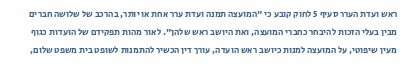ראש ועדת הערר סעיף 5 לחוק קובע כי "המועצה תמנה ועדת ערר אחת או יותר, בהרכב של שלושה חברים מבין בעלי הזכות להיבחר כחברי המועצה, ואת היושב ראש שלהן". לאור מהות תפקידם של הועדות כגוף מעין שיפוטי, על המועצה למנות כיושב ראש הועדה, עורך דין הכשיר להתמנות לשופט בית משפט שלום,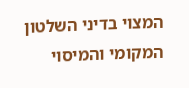המצוי בדיני השלטון המקומי והמיסוי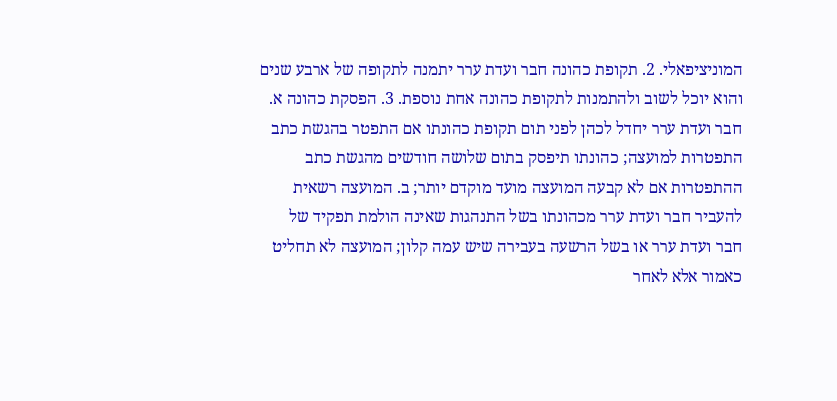המוניציפאלי. 2. תקופת כהונה חבר ועדת ערר יתמנה לתקופה של ארבע שנים והוא יוכל לשוב ולהתמנות לתקופת כהונה אחת נוספת. 3. הפסקת כהונה א. חבר ועדת ערר יחדל לכהן לפני תום תקופת כהונתו אם התפטר בהגשת כתב התפטרות למועצה; כהונתו תיפסק בתום שלושה חודשים מהגשת כתב ההתפטרות אם לא קבעה המועצה מועד מוקדם יותר; ב. המועצה רשאית להעביר חבר ועדת ערר מכהונתו בשל התנהגות שאינה הולמת תפקיד של חבר ועדת ערר או בשל הרשעה בעבירה שיש עמה קלון; המועצה לא תחליט כאמור אלא לאחר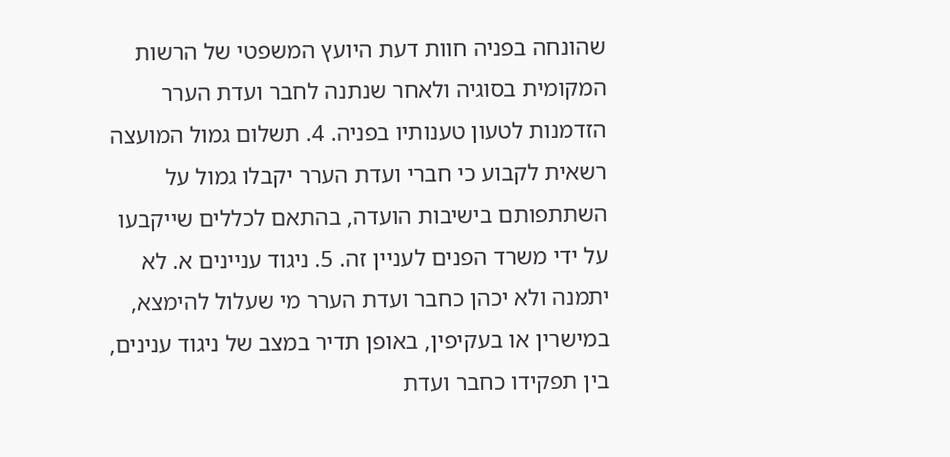שהונחה בפניה חוות דעת היועץ המשפטי של הרשות המקומית בסוגיה ולאחר שנתנה לחבר ועדת הערר הזדמנות לטעון טענותיו בפניה. 4. תשלום גמול המועצה רשאית לקבוע כי חברי ועדת הערר יקבלו גמול על השתתפותם בישיבות הועדה, בהתאם לכללים שייקבעו על ידי משרד הפנים לעניין זה. 5. ניגוד עניינים א. לא יתמנה ולא יכהן כחבר ועדת הערר מי שעלול להימצא, במישרין או בעקיפין, באופן תדיר במצב של ניגוד ענינים, בין תפקידו כחבר ועדת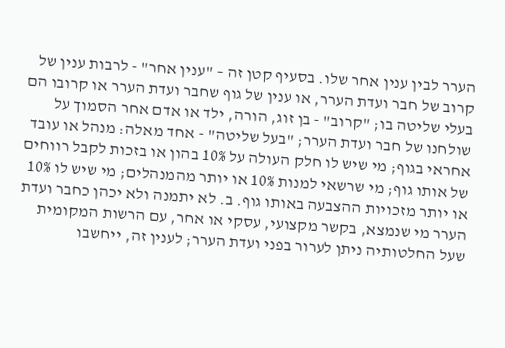הערר לבין ענין אחר שלו. בסעיף קטן זה – "ענין אחר" - לרבות ענין של קרוב של חבר ועדת הערר, או ענין של גוף שחבר ועדת הערר או קרובו הם בעלי שליטה בו; "קרוב" - בן זוג, הורה, ילד או אדם אחר הסמוך על שולחנו של חבר ועדת הערר; "בעל שליטה" - אחד מאלה: מנהל או עובד אחראי בגוף; מי שיש לו חלק העולה על 10% בהון או בזכות לקבל רווחים של אותו גוף; מי שרשאי למנות 10% או יותר מהמנהלים; מי שיש לו 10% או יותר מזכויות ההצבעה באותו גוף. ב. לא יתמנה ולא יכהן כחבר ועדת הערר מי שנמצא, בקשר מקצועי, עסקי או אחר, עם הרשות המקומית שעל החלטותיה ניתן לערור בפני ועדת הערר; לענין זה, ייחשבו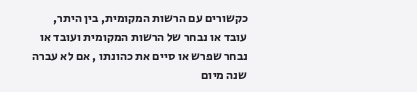כקשורים עם הרשות המקומית, בין היתר, עובד או נבחר של הרשות המקומית ועובד או נבחר שפרש או סיים את כהונתו , אם לא עברה שנה מיום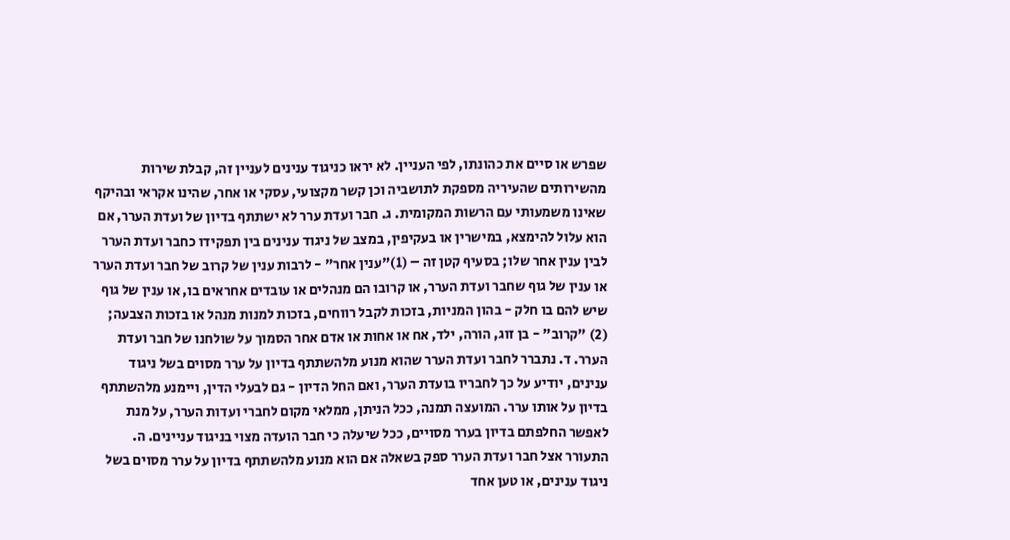שפרש או סיים את כהונתו, לפי העניין. לא יראו כניגוד ענינים לעניין זה, קבלת שירות מהשירותים שהעיריה מספקת לתושביה וכן קשר מקצועי, עסקי או אחר, שהינו אקראי ובהיקף שאינו משמעותי עם הרשות המקומית. ג. חבר ועדת ערר לא ישתתף בדיון של ועדת הערר, אם הוא עלול להימצא, במישרין או בעקיפין, במצב של ניגוד ענינים בין תפקידו כחבר ועדת הערר לבין ענין אחר שלו; בסעיף קטן זה – (1)"ענין אחר" - לרבות ענין של קרוב של חבר ועדת הערר או ענין של גוף שחבר ועדת הערר, או קרובו הם מנהלים או עובדים אחראים בו, או ענין של גוף שיש להם בו חלק - בהון המניות, בזכות לקבל רווחים, בזכות למנות מנהל או בזכות הצבעה; (2) "קרוב" - בן זוג, הורה, ילד, אח או אחות או אדם אחר הסמוך על שולחנו של חבר ועדת הערר. ד. נתברר לחבר ועדת הערר שהוא מנוע מלהשתתף בדיון על ערר מסוים בשל ניגוד ענינים, יודיע על כך לחבריו בועדת הערר, ואם החל הדיון - גם לבעלי הדין, ויימנע מלהשתתף בדיון על אותו ערר. המועצה תמנה, ככל הניתן, ממלאי מקום לחברי ועדות הערר, על מנת לאפשר החלפתם בדיון בערר מסויים, ככל שיעלה כי חבר הועדה מצוי בניגוד עניינים. ה. התעורר אצל חבר ועדת הערר ספק בשאלה אם הוא מנוע מלהשתתף בדיון על ערר מסוים בשל ניגוד ענינים, או טען אחד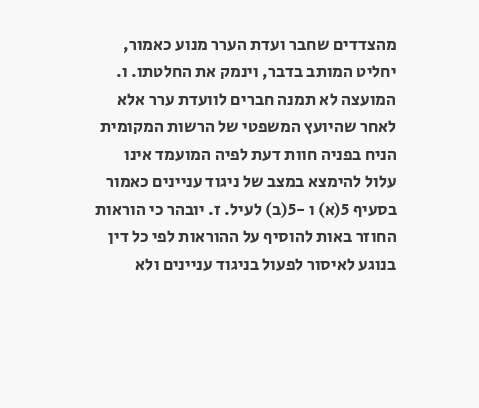מהצדדים שחבר ועדת הערר מנוע כאמור, יחליט המותב בדבר, וינמק את החלטתו. ו. המועצה לא תמנה חברים לוועדת ערר אלא לאחר שהיועץ המשפטי של הרשות המקומית הניח בפניה חוות דעת לפיה המועמד אינו עלול להימצא במצב של ניגוד עניינים כאמור בסעיף 5(א) ו -5(ב) לעיל. ז. יובהר כי הוראות החוזר באות להוסיף על ההוראות לפי כל דין בנוגע לאיסור לפעול בניגוד עניינים ולא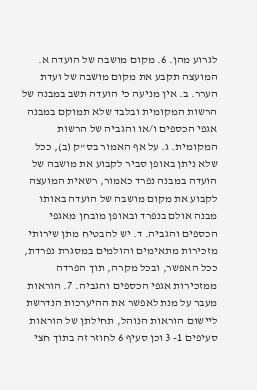לגרוע מהן. 6. מקום מושבה של הועדה א. המועצה תקבע את מקום מושבה של ועדת הערר. ב. אין מניעה כי הועדה תשב במבנה של הרשות המקומית ובלבד שלא תמוקם במבנה אגפי הכספים ו/או והגביה של הרשות המקומית. ג. על אף האמור בס"ק (ב), ככל שלא ניתן באופן סביר לקבוע את מושבה של הועדה במבנה נפרד כאמור, רשאית המועצה לקבוע את מקום מושבה של הועדה באותו מבנה אולם בנפרד ובאופן מובחן מאגפי הכספים והגביה. ד. יש להבטיח מתן שירותי מזכירות מתאימים והולמים במסגרת נפרדת, ככל האפשר, ובכל מקרה, תוך הפרדה ממזכירות אגפי הכספים והגביה. 7. הוראות מעבר על מנת לאפשר את ההיערכות הנדרשת ליישום הוראות הנוהל, תחילתן של הוראות סעיפים 1- 3 וכן סעיף 6 לחוזר זה בתוך חצי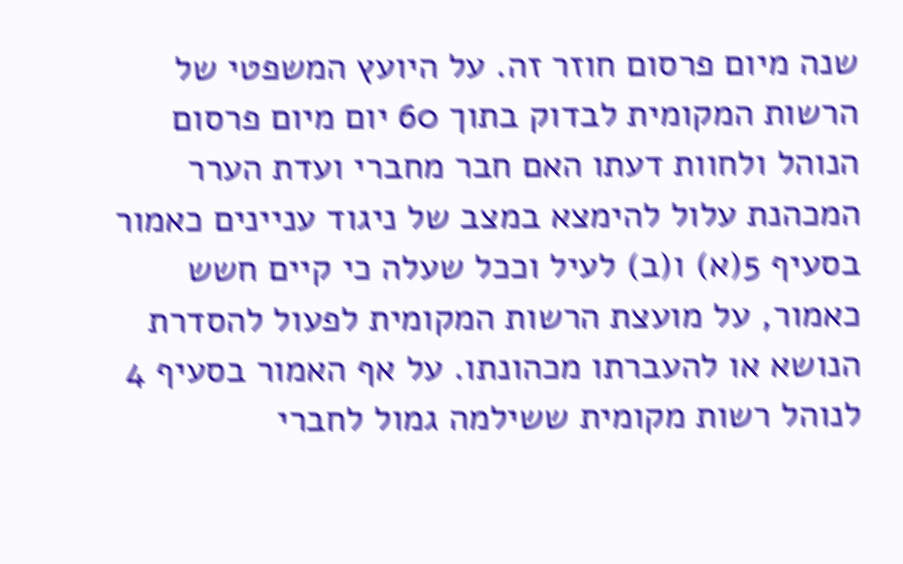שנה מיום פרסום חוזר זה. על היועץ המשפטי של הרשות המקומית לבדוק בתוך 60 יום מיום פרסום הנוהל ולחוות דעתו האם חבר מחברי ועדת הערר המכהנת עלול להימצא במצב של ניגוד עניינים כאמור בסעיף 5(א) ו(ב) לעיל וככל שעלה כי קיים חשש כאמור, על מועצת הרשות המקומית לפעול להסדרת הנושא או להעברתו מכהונתו. על אף האמור בסעיף 4 לנוהל רשות מקומית ששילמה גמול לחברי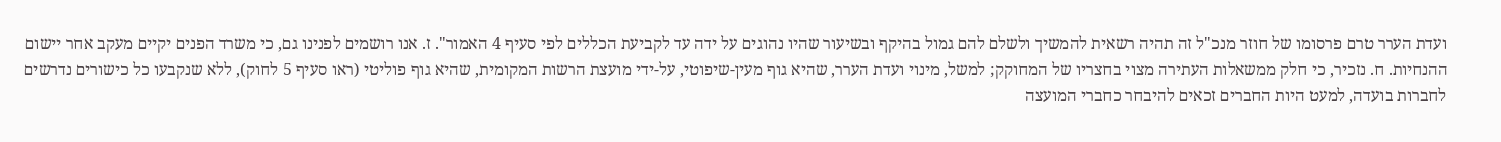ועדת הערר טרם פרסומו של חוזר מנכ"ל זה תהיה רשאית להמשיך ולשלם להם גמול בהיקף ובשיעור שהיו נהוגים על ידה עד לקביעת הכללים לפי סעיף 4 האמור". ז. אנו רושמים לפנינו גם, כי משרד הפנים יקיים מעקב אחר יישום ההנחיות. ח. נזכיר, כי חלק ממשאלות העתירה מצוי בחצריו של המחוקק; למשל, מינוי ועדת הערר, שהיא גוף מעין-שיפוטי, על-ידי מועצת הרשות המקומית, שהיא גוף פוליטי (ראו סעיף 5 לחוק), ללא שנקבעו כל כישורים נדרשים לחברות בועדה, למעט היות החברים זכאים להיבחר כחברי המועצה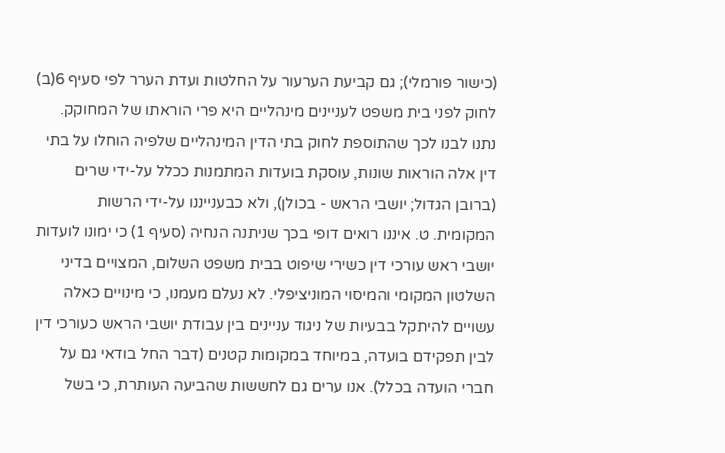(כישור פורמלי); גם קביעת הערעור על החלטות ועדת הערר לפי סעיף 6(ב) לחוק לפני בית משפט לעניינים מינהליים היא פרי הוראתו של המחוקק. נתנו לבנו לכך שהתוספת לחוק בתי הדין המינהליים שלפיה הוחלו על בתי דין אלה הוראות שונות, עוסקת בועדות המתמנות ככלל על-ידי שרים (ברובן הגדול; יושבי הראש - בכולן), ולא כבענייננו על-ידי הרשות המקומית. ט. איננו רואים דופי בכך שניתנה הנחיה (סעיף 1) כי ימונו לועדות יושבי ראש עורכי דין כשירי שיפוט בבית משפט השלום, המצויים בדיני השלטון המקומי והמיסוי המוניציפלי. לא נעלם מעמנו, כי מינויים כאלה עשויים להיתקל בבעיות של ניגוד עניינים בין עבודת יושבי הראש כעורכי דין לבין תפקידם בועדה, במיוחד במקומות קטנים (דבר החל בודאי גם על חברי הועדה בכלל). אנו ערים גם לחששות שהביעה העותרת, כי בשל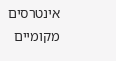אינטרסים מקומיים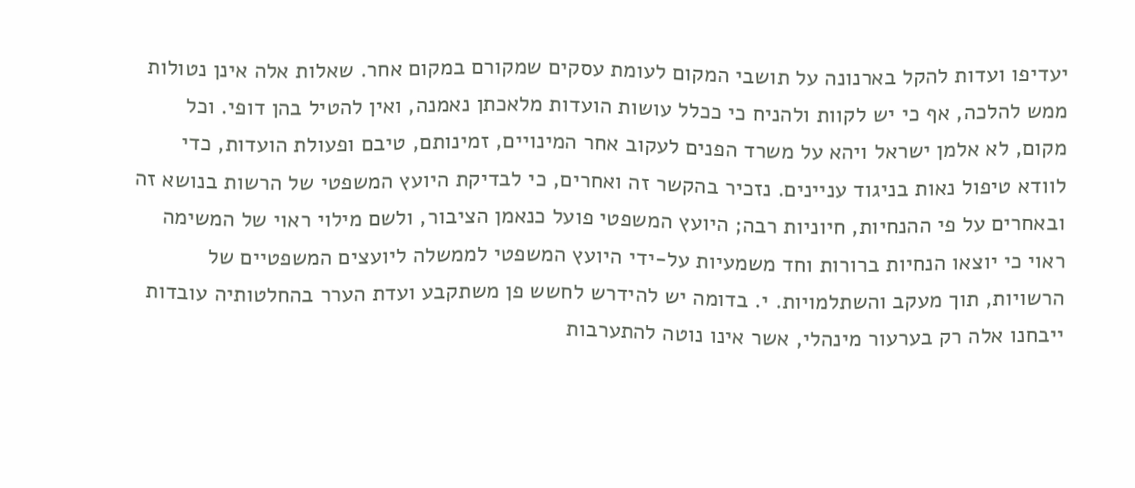יעדיפו ועדות להקל בארנונה על תושבי המקום לעומת עסקים שמקורם במקום אחר. שאלות אלה אינן נטולות ממש להלכה, אף כי יש לקוות ולהניח כי ככלל עושות הועדות מלאכתן נאמנה, ואין להטיל בהן דופי. וכל מקום, לא אלמן ישראל ויהא על משרד הפנים לעקוב אחר המינויים, זמינותם, טיבם ופעולת הועדות, כדי לוודא טיפול נאות בניגוד עניינים. נזכיר בהקשר זה ואחרים, כי לבדיקת היועץ המשפטי של הרשות בנושא זה ובאחרים על פי ההנחיות, חיוניות רבה; היועץ המשפטי פועל כנאמן הציבור, ולשם מילוי ראוי של המשימה ראוי כי יוצאו הנחיות ברורות וחד משמעיות על-ידי היועץ המשפטי לממשלה ליועצים המשפטיים של הרשויות, תוך מעקב והשתלמויות. י. בדומה יש להידרש לחשש פן משתקבע ועדת הערר בהחלטותיה עובדות ייבחנו אלה רק בערעור מינהלי, אשר אינו נוטה להתערבות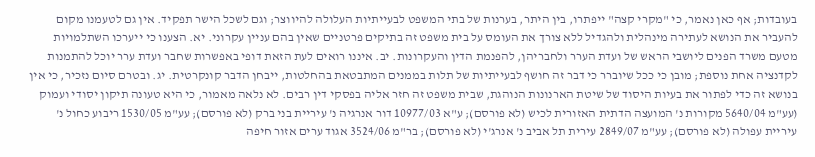בעובדות; אף כאן נאמר, כי "מקרי קצה" ייפתרו, בין היתר, בערנות של בתי המשפט לבעייתיות העלולה להיווצר; וגם לשכל הישר תפקיד. אין גם לטעמנו מקום להעביר את הנושא לעתירה מינהלית ולהגדיל ללא צורך את העומס על בית משפט זה בתיקים פרטניים שאין בהם עניין עקרוני. יא. הצענו כי ייערכו השתלמויות מטעם משרד הפנים ליושבי הראש של ועדת הערר ולחבריהן, להפנמת הדין והעקרונות. יב. איננו רואים לעת הזאת דופי באפשרות שחבר ועדת ערר יוכל להתמנות לקדנציה אחת נוספת; מובן כי ככל שיוברר כי דבר זה חושף לבעייתיות של תלות בממנים המתבטאת בהחלטות, ייבחן הדבר קונקרטית. יג. ובטרם סיום נזכיר, כי אין בנושא זה כדי לפתור את בעיות היסוד של שיטת הארנונות הנוהגת, שבית משפט זה חזר אליה בפסקי דין רבים. לא נלאה מאמור, כי היא טעונה תיקון יסודי ועמוק (עע"מ 5640/04 מקורות נ' המועצה הדתית האזורית לכיש (לא פורסם); ע"א 10977/03 דור אנרגיה נ' עיריית בני ברק (לא פורסם); עע"מ 1530/05 ריבוע כחול נ' עיריית עפולה (לא פורסם); עע"מ 2849/07 עירית תל אביב נ' אנרג'י (לא פורסם); בר"מ 3524/06 אגוד ערים אזור חיפה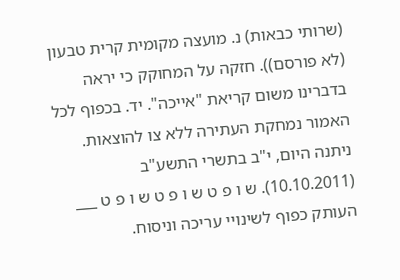(שרותי כבאות) נ. מועצה מקומית קרית טבעון (לא פורסם)). חזקה על המחוקק כי יראה בדברינו משום קריאת "אייכה". יד. בכפוף לכל האמור נמחקת העתירה ללא צו להוצאות. ניתנה היום, י"ב בתשרי התשע"ב (10.10.2011). ש ו פ ט ש ו פ ט ש ו פ ט ___ העותק כפוף לשינויי עריכה וניסוח.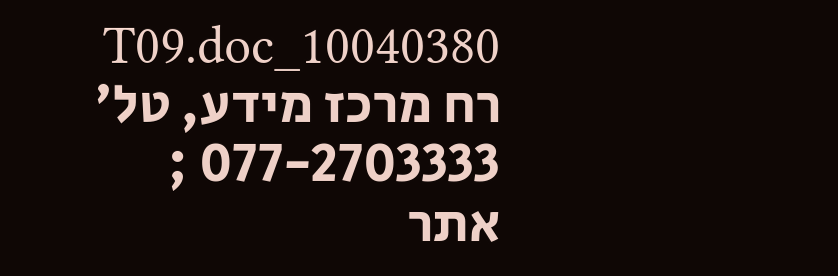10040380_T09.doc רח מרכז מידע, טל' 077-2703333 ; אתר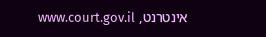אינטרנט, www.court.gov.il